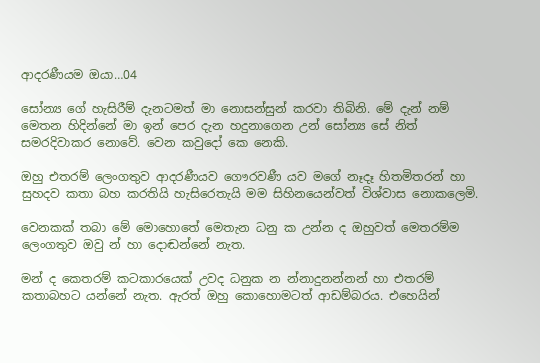ආදරණීයම ඔයා…04

සෝන්‍ය ගේ හැසිරීම් දැනටමත් මා නොසන්සුන් කරවා තිබිනි. මේ දැන් නම් මෙතන හිදින්නේ මා ඉන් පෙර දැන හදුනාගෙන උන් සෝන්‍ය සේ නිත් සමරදිවාකර නොවේ. වෙන කවුදෝ කෙ නෙකි.

ඔහු එතරම් ලෙංගතුව ආදරණීයව ගෞරවණී යව මගේ නෑදෑ හිතමිතරන් හා සුහදව කතා බහ කරතියි හැසිරෙතැයි මම සිහිනයෙන්වත් විශ්වාස නොකලෙමි.

වෙනකක් තබා මේ මොහොතේ මෙතැන ධනු ක උන්න ද ඔහුවත් මෙතරම්ම ලෙංගතුව ඔවු න් හා දොඬන්නේ නැත.

මන් ද කෙතරම් කටකාරයෙක් උවද ධනුක න න්නාදුනන්නන් හා එතරම් කතාබහට යන්නේ නැත. ඇරත් ඔහු කොහොමටත් ආඩම්බරය. එහෙයින්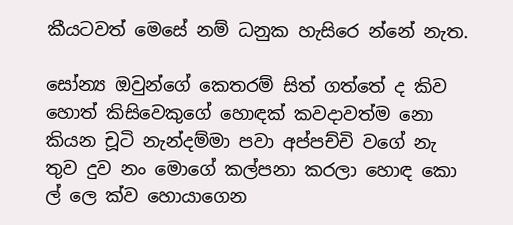කීයටවත් මෙසේ නම් ධනුක හැසිරෙ න්නේ නැත.

සෝන්‍ය ඔවුන්ගේ කෙතරම් සිත් ගත්තේ ද කිව හොත් කිසිවෙකුගේ හොඳක් කවදාවත්ම නො කියන චූටි නැන්දම්මා පවා අප්පච්චි වගේ නැ තුව දුව නං මොගේ කල්පනා කරලා හොඳ කො ල් ලෙ ක්ව හොයාගෙන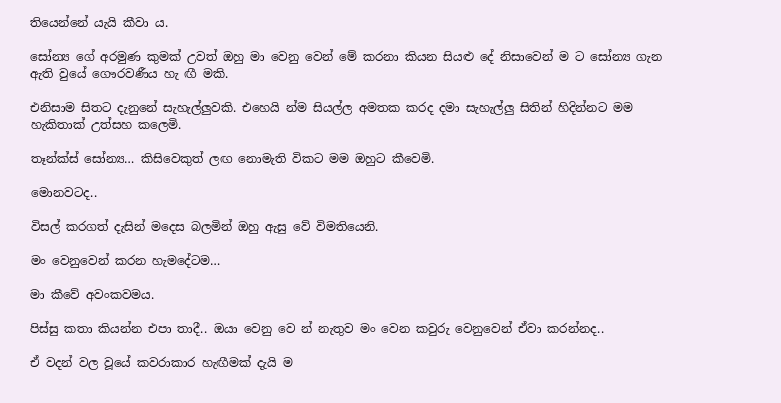තියෙන්නේ යැයි කීවා ය.

සෝන්‍ය ගේ අරමුණ කුමක් උවත් ඔහු මා වෙනු වෙන් මේ කරනා කියන සියළු දේ නිසාවෙන් ම ට සෝන්‍ය ගැන ඇති වුයේ ගෞරවණීය හැ ඟී මකි.

එනිසාම සිතට දැනුනේ සැහැල්ලුවකි. එහෙයි න්ම සියල්ල අමතක කරද දමා සැහැල්ලු සිතින් හිදින්නට මම හැකිතාක් උත්සහ කලෙමි.

තෑන්ක්ස් සෝන්‍ය… කිසිවෙකුත් ලඟ නොමැති විකට මම ඔහුට කීවෙමි.

මොනවටද..

විසල් කරගත් දැසින් මදෙස බලමින් ඔහු ඇසු වේ විමතියෙනි.

මං වෙනුවෙන් කරන හැමදේටම…

මා කීවේ අවංකවමය.

පිස්සු කතා කියන්න එපා තාදී.. ඔයා වෙනු වෙ න් නැතුව මං වෙන කවුරු වෙනුවෙන් ඒවා කරන්නද..

ඒ වදන් වල වූයේ කවරාකාර හැඟීමක් දැයි ම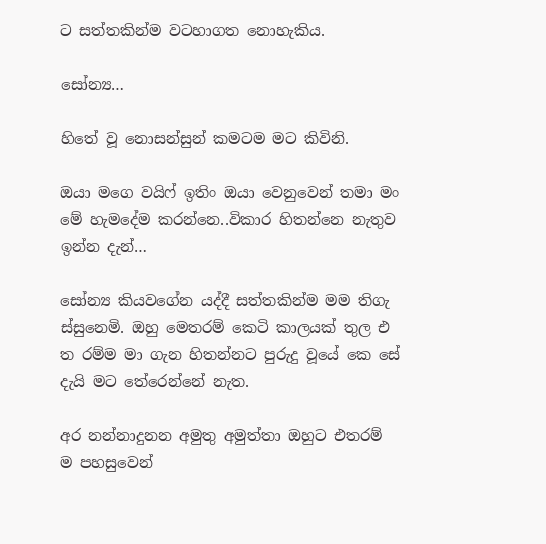ට සත්තකින්ම වටහාගත නොහැකිය.

සෝන්‍ය…

හිතේ වූ නොසන්සුන් කමටම මට කිවිනි.

ඔයා මගෙ වයිෆ් ඉතිං ඔයා වෙනුවෙන් තමා මං මේ හැමදේම කරන්නෙ..විකාර හිතන්නෙ නැතුව ඉන්න දැන්…

සෝන්‍ය කියවගේන යද්දී සත්තකින්ම මම තිගැ ස්සුනෙමි. ඔහු මෙතරම් කෙටි කාලයක් තුල එ ත රම්ම මා ගැන හිතන්නට පුරුදු වූයේ කෙ සේ දැයි මට තේරෙන්නේ නැත.

අර නන්නාදුනන අමුතු අමුත්තා ඔහුට එතරම් ම පහසුවෙන්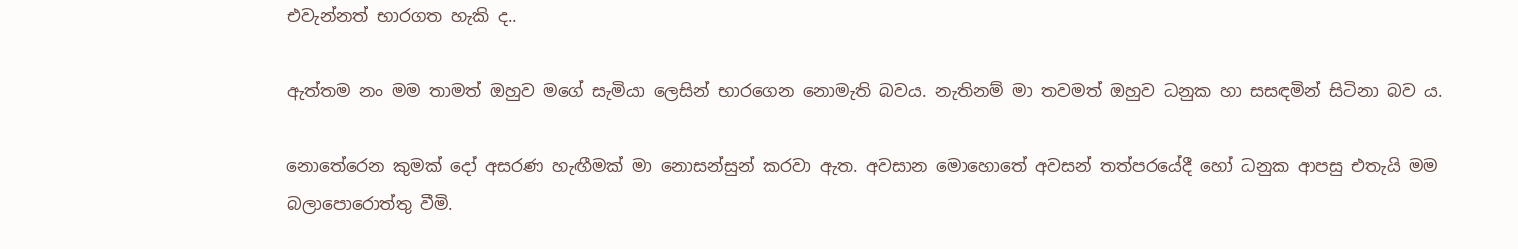එවැන්නත් භාරගත හැකි ද..

ඇත්තම නං මම තාමත් ඔහුව මගේ සැමියා ලෙසින් භාරගෙන නොමැති බවය. නැතිනම් මා තවමත් ඔහුව ධනුක හා සසඳමින් සිටිනා බව ය.

නොතේරෙන කුමක් දෝ අසරණ හැඟීමක් මා නොසන්සුන් කරවා ඇත. අවසාන මොහොතේ අවසන් තත්පරයේදී හෝ ධනුක ආපසු එතැයි මම බලාපොරොත්තු වීමි.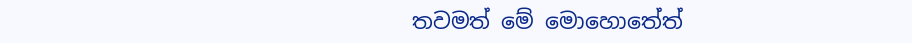තවමත් මේ මොහොතේත්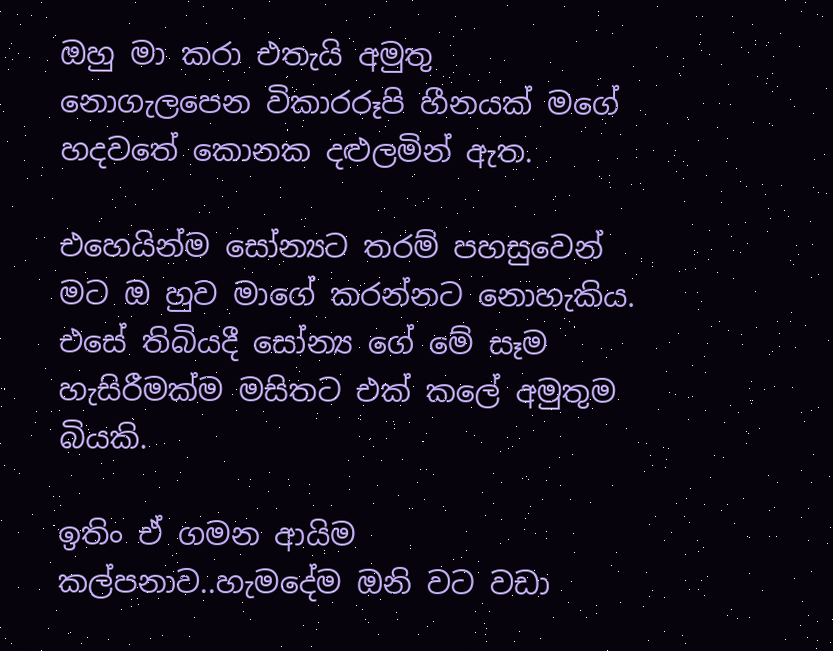ඔහු මා කරා එතැයි අමුතු නොගැලපෙන විකාරරූපි හීනයක් මගේ හදවතේ කොනක දළුලමින් ඇත.

එහෙයින්ම සෝන්‍යට තරම් පහසුවෙන් මට ඔ හුව මාගේ කරන්නට නොහැකිය. එසේ තිබියදී සෝන්‍ය ගේ මේ සෑම හැසිරීමක්ම මසිතට එක් කලේ අමුතුම බියකි.

ඉතිං ඒ ගමන ආයිම කල්පනාව..හැමදේම ඔනි වට වඩා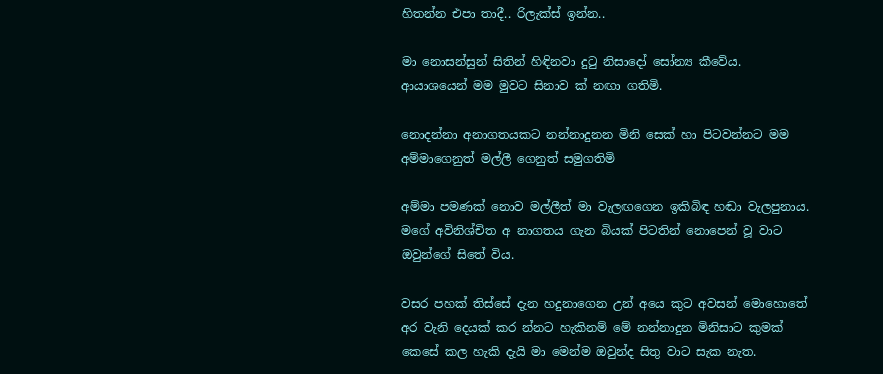හිතන්න එපා තාදී.. රිලැක්ස් ඉන්න..

මා නොසන්සුන් සිතින් හිඳිනවා දුටු නිසාදෝ සෝන්‍ය කීවේය. ආයාශයෙන් මම මුවට සිනාව ක් නඟා ගතිමි.

නොදන්නා අනාගතයකට නන්නාදුනන මිනි සෙක් හා පිටවන්නට මම අම්මාගෙනුත් මල්ලී ගෙනුත් සමුගතිමි

අම්මා පමණක් නොව මල්ලීත් මා වැලඟගෙන ඉකිබිඳ හඬා වැලපුනාය. මගේ අවිනිශ්චිත අ නාගතය ගැන බියක් පිටතින් නොපෙන් වූ වාට ඔවුන්ගේ සිතේ විය.

වසර පහක් තිස්සේ දැන හදුනාගෙන උන් අයෙ කුට අවසන් මොහොතේ අර වැනි දෙයක් කර න්නට හැකිනම් මේ නන්නාදුන මිනිසාට කුමක් කෙසේ කල හැකි දැයි මා මෙන්ම ඔවුන්ද සිතු වාට සැක නැත.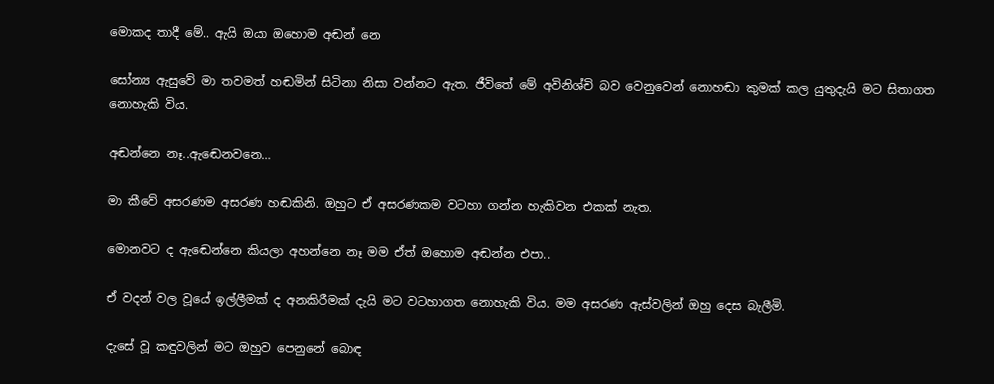මොකද තාදී මේ.. ඇයි ඔයා ඔහොම අඬන් නෙ

සෝන්‍ය ඇසුවේ මා තවමත් හඬමින් සිටිනා නිසා වන්නට ඇත. ජීවිතේ මේ අවිනිශ්චි බව වෙනුවෙන් නොහඬා කුමක් කල යුතුදැයි මට සිතාගත නොහැකි විය.

අඬන්නෙ නෑ..ඇඬෙනවනෙ…

මා කීවේ අසරණම අසරණ හඬකිනි. ඔහුට ඒ අසරණකම වටහා ගන්න හැකිවන එකක් නැත.

මොනවට ද ඇඬෙන්නෙ කියලා අහන්නෙ නෑ මම ඒත් ඔහොම අඬන්න එපා..

ඒ වදන් වල වූයේ ඉල්ලීමක් ද අනකිරීමක් දැයි මට වටහාගත නොහැකි විය. මම අසරණ ඇස්වලින් ඔහු දෙස බැලීමි.

දැසේ වූ කඳුවලින් මට ඔහුව පෙනුනේ බොඳ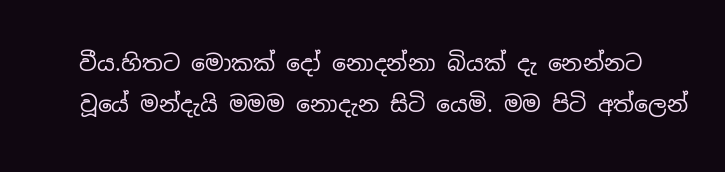වීය.හිතට මොකක් දෝ නොදන්නා බියක් දැ නෙන්නට වූයේ මන්දැයි මමම නොදැන සිටි යෙමි. මම පිටි අත්ලෙන්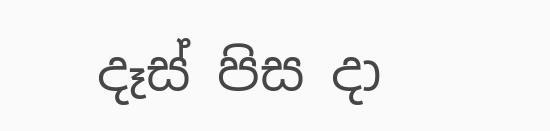දෑස් පිස දා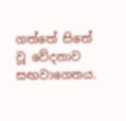ගත්තේ සිතේ වූ වේදනාව සඟවාගෙනය.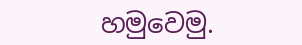හමුවෙමු.